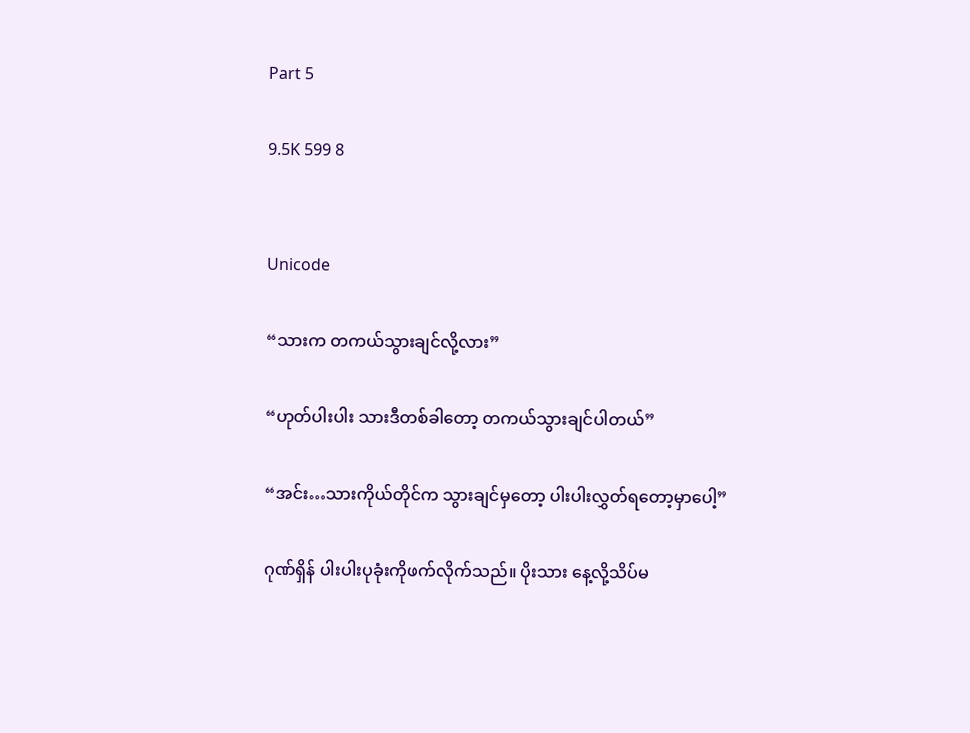Part 5

9.5K 599 8


Unicode

“သားက တကယ်သွားချင်လို့လား”

“ဟုတ်ပါးပါး သားဒီတစ်ခါတော့ တကယ်သွားချင်ပါတယ်”

“အင်း…သားကိုယ်တိုင်က သွားချင်မှတော့ ပါးပါးလွှတ်ရတော့မှာပေါ့”

ဂုဏ်ရှိန် ပါးပါးပုခုံးကိုဖက်လိုက်သည်။ ပိုးသား နေ့လို့သိပ်မ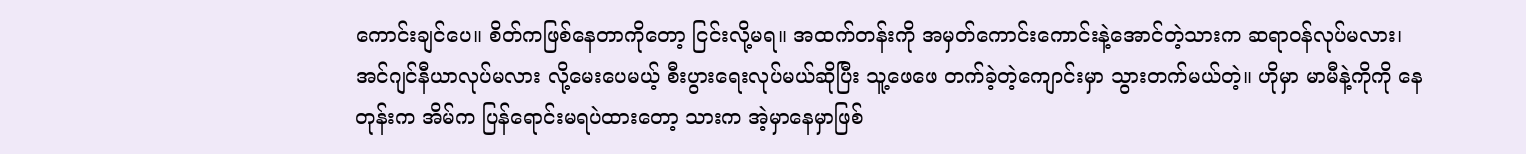ကောင်းချင်ပေ။ စိတ်ကဖြစ်နေတာကိုတော့ ငြင်းလို့မရ။ အထက်တန်းကို အမှတ်ကောင်းကောင်းနဲ့အောင်တဲ့သားက ဆရာဝန်လုပ်မလား၊ အင်ဂျင်နီယာလုပ်မလား လို့မေးပေမယ့် စီးပွားရေးလုပ်မယ်ဆိုပြီး သူ့ဖေဖေ တက်ခဲ့တဲ့ကျောင်းမှာ သွားတက်မယ်တဲ့။ ဟိုမှာ မာမီနဲ့ကိုကို နေတုန်းက အိမ်က ပြန်ရောင်းမရပဲထားတော့ သားက အဲ့မှာနေမှာဖြစ်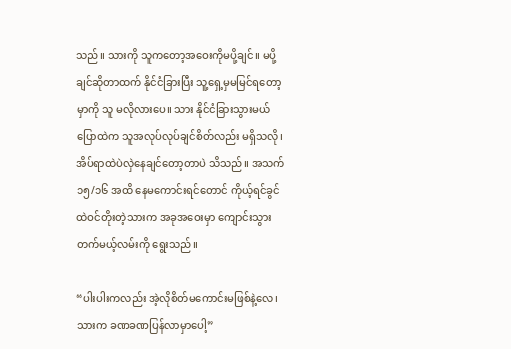သည်။ သားကို သူကတော့အဝေးကိုမပို့ချင်။ မပို့ချင်ဆိုတာထက် နိုင်ငံခြားပြီး သူ့ရှေ့မှမမြင်ရတော့မှာကို သူ မလိုလားပေ။ သား နိုင်ငံခြားသွားမယ်ပြောထဲက သူအလုပ်လုပ်ချင်စိတ်လည်း မရှိသလို၊ အိပ်ရာထဲပဲလှဲနေချင်တော့တာပဲ သိသည်။ အသက် ၁၅/၁၆ အထိ နေမကောင်းရင်တောင် ကိုယ့်ရင်ခွင်ထဲဝင်တိုးတဲ့သားက အခုအဝေးမှာ ကျောင်းသွားတက်မယ့်လမ်းကို ရွေးသည်။

“ပါးပါးကလည်း အဲ့လိုစိတ်မကောင်းမဖြစ်နဲ့လေ၊ သားက ခဏခဏပြန်လာမှာပေါ့”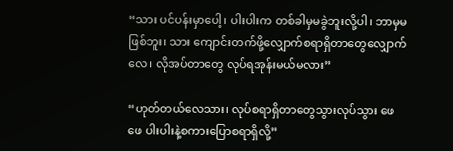“သား ပင်ပန်းမှာပေါ့၊ ပါးပါးက တစ်ခါမှမခွဲဘူးလို့ပါ၊ ဘာမှမဖြစ်ဘူး၊ သား ကျောင်းတက်ဖို့လျှောက်စရာရှိတာတွေလျှောက်လေ၊ လိုအပ်တာတွေ လုပ်ရအုန်းမယ်မလား”

“ဟုတ်တယ်လေသား၊ လုပ်စရာရှိတာတွေသွားလုပ်သွား ဖေဖေ ပါးပါးနဲ့စကားပြောစရာရှိလို့”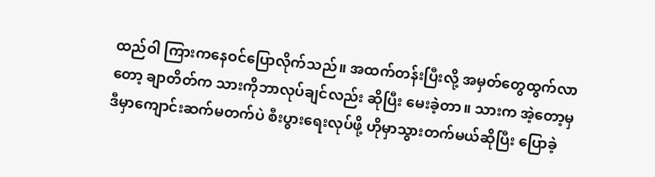ထည်ဝါ ကြားကနေဝင်ပြောလိုက်သည်။ အထက်တန်းပြီးလို့ အမှတ်တွေထွက်လာတော့ ချာတိတ်က သားကိုဘာလုပ်ချင်လည်း ဆိုပြီး မေးခဲ့တာ။ သားက အဲ့တော့မှ ဒီမှာကျောင်းဆက်မတက်ပဲ စီးပွားရေးလုပ်ဖို့ ဟိုမှာသွားတက်မယ်ဆိုပြီး ပြောခဲ့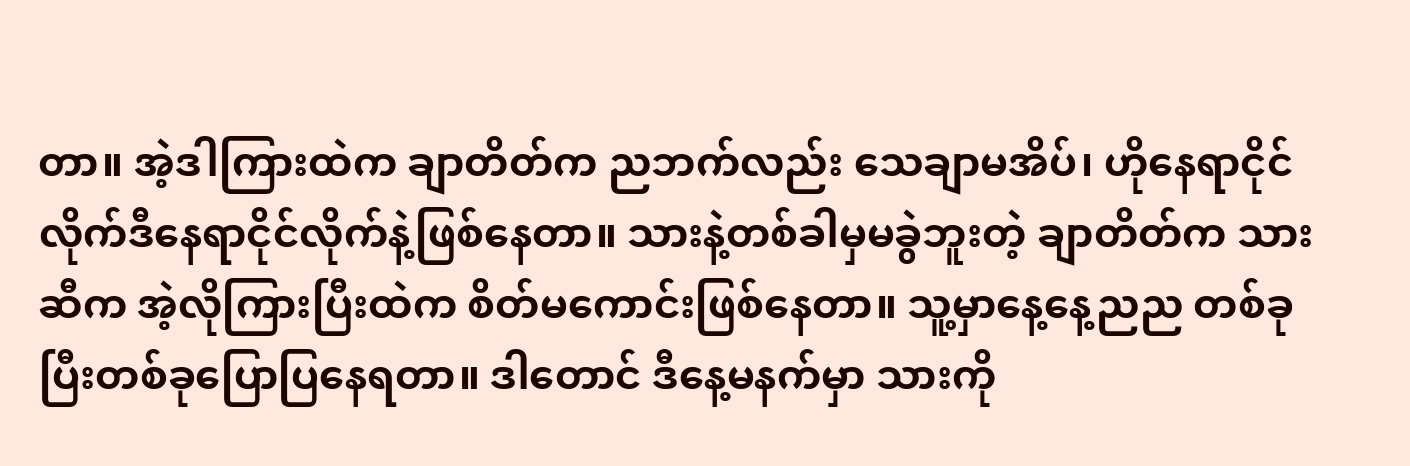တာ။ အဲ့ဒါကြားထဲက ချာတိတ်က ညဘက်လည်း သေချာမအိပ်၊ ဟိုနေရာငိုင်လိုက်ဒီနေရာငိုင်လိုက်နဲ့ဖြစ်နေတာ။ သားနဲ့တစ်ခါမှမခွဲဘူးတဲ့ ချာတိတ်က သားဆီက အဲ့လိုကြားပြီးထဲက စိတ်မကောင်းဖြစ်နေတာ။ သူ့မှာနေ့နေ့ညည တစ်ခုပြီးတစ်ခုပြောပြနေရတာ။ ဒါတောင် ဒီနေ့မနက်မှာ သားကို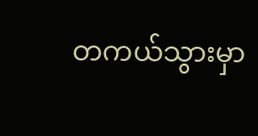တကယ်သွားမှာ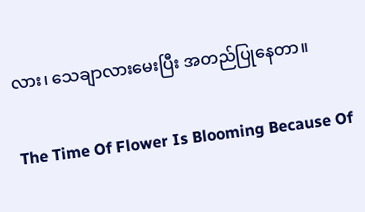လား၊ သေချာလားမေးပြီး အတည်ပြုနေတာ။

The Time Of Flower Is Blooming Because Of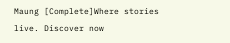Maung [Complete]Where stories live. Discover now